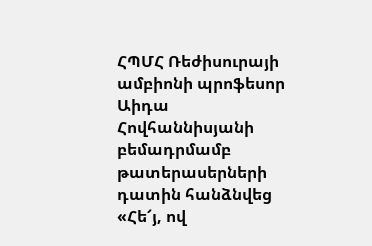ՀՊՄՀ Ռեժիսուրայի ամբիոնի պրոֆեսոր Աիդա Հովհաննիսյանի բեմադրմամբ թատերասերների դատին հանձնվեց «Հե՜յ, ով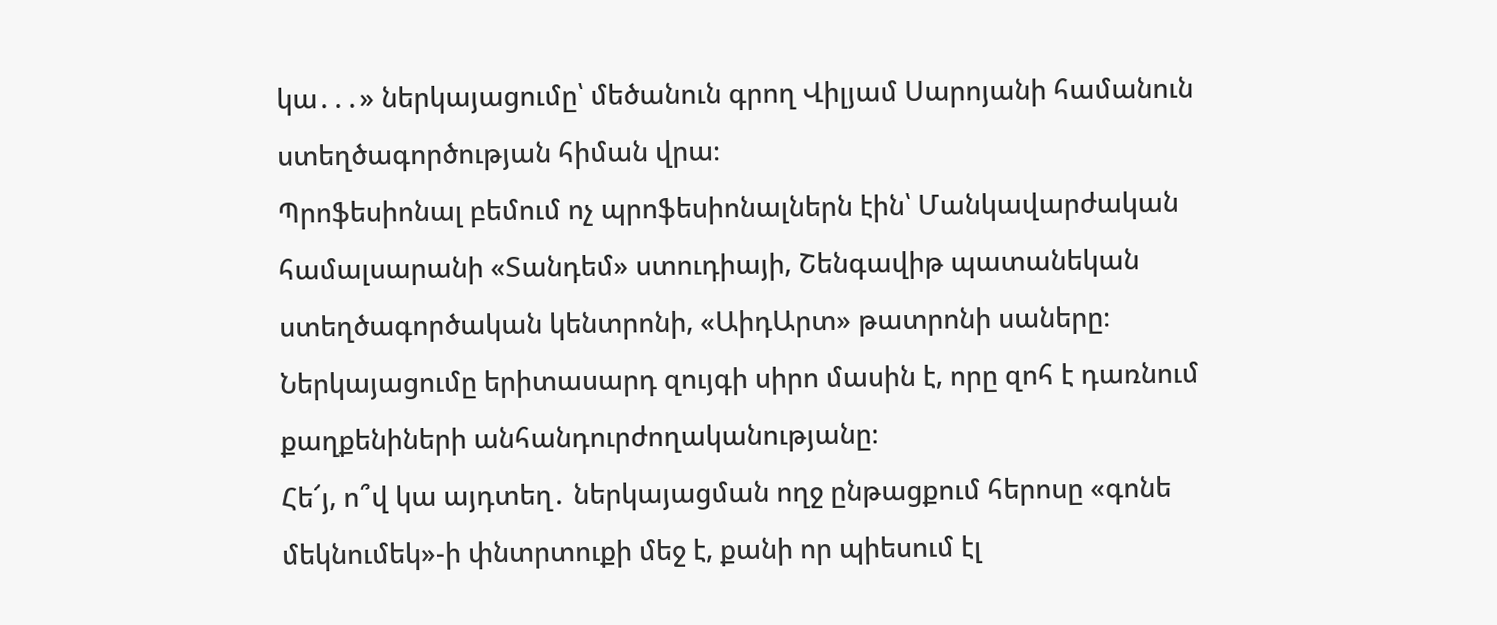կա․․․» ներկայացումը՝ մեծանուն գրող Վիլյամ Սարոյանի համանուն ստեղծագործության հիման վրա։
Պրոֆեսիոնալ բեմում ոչ պրոֆեսիոնալներն էին՝ Մանկավարժական համալսարանի «Տանդեմ» ստուդիայի, Շենգավիթ պատանեկան ստեղծագործական կենտրոնի, «ԱիդԱրտ» թատրոնի սաները։
Ներկայացումը երիտասարդ զույգի սիրո մասին է, որը զոհ է դառնում քաղքենիների անհանդուրժողականությանը։
Հե՜յ, ո՞վ կա այդտեղ․ ներկայացման ողջ ընթացքում հերոսը «գոնե մեկնումեկ»-ի փնտրտուքի մեջ է, քանի որ պիեսում էլ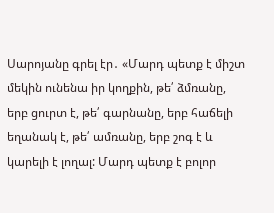Սարոյանը գրել էր․ «Մարդ պետք է միշտ մեկին ունենա իր կողքին, թե՛ ձմռանը, երբ ցուրտ է, թե՛ գարնանը, երբ հաճելի եղանակ է, թե՛ ամռանը, երբ շոգ է և կարելի է լողալ: Մարդ պետք է բոլոր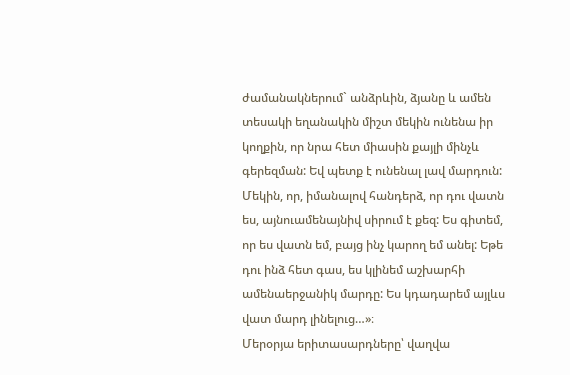ժամանակներում` անձրևին, ձյանը և ամեն տեսակի եղանակին միշտ մեկին ունենա իր կողքին, որ նրա հետ միասին քայլի մինչև գերեզման: Եվ պետք է ունենալ լավ մարդուն: Մեկին, որ, իմանալով հանդերձ, որ դու վատն ես, այնուամենայնիվ սիրում է քեզ: Ես գիտեմ, որ ես վատն եմ, բայց ինչ կարող եմ անել: Եթե դու ինձ հետ գաս, ես կլինեմ աշխարհի ամենաերջանիկ մարդը: Ես կդադարեմ այլևս վատ մարդ լինելուց…»։
Մերօրյա երիտասարդները՝ վաղվա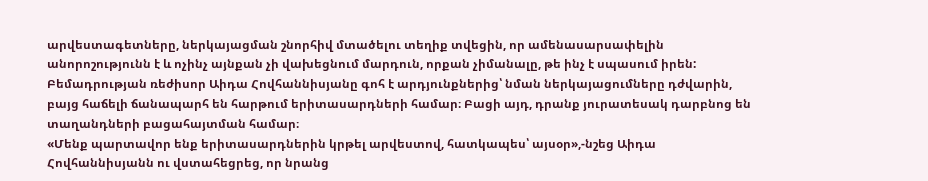արվեստագետները, ներկայացման շնորհիվ մտածելու տեղիք տվեցին, որ ամենասարսափելին անորոշությունն է և ոչինչ այնքան չի վախեցնում մարդուն, որքան չիմանալը, թե ինչ է սպասում իրեն:
Բեմադրության ռեժիսոր Աիդա Հովհաննիսյանը գոհ է արդյունքներից՝ նման ներկայացումները դժվարին, բայց հաճելի ճանապարհ են հարթում երիտասարդների համար։ Բացի այդ, դրանք յուրատեսակ դարբնոց են տաղանդների բացահայտման համար։
«Մենք պարտավոր ենք երիտասարդներին կրթել արվեստով, հատկապես՝ այսօր»,-նշեց Աիդա Հովհաննիսյանն ու վստահեցրեց, որ նրանց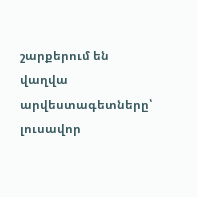շարքերում են վաղվա արվեստագետները՝ լուսավոր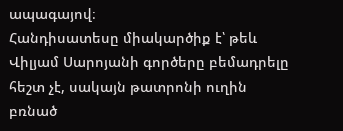ապագայով։
Հանդիսատեսը միակարծիք է՝ թեև Վիլյամ Սարոյանի գործերը բեմադրելը հեշտ չէ, սակայն թատրոնի ուղին բռնած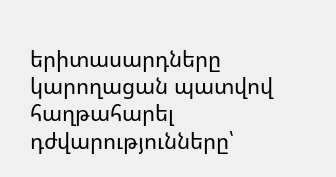երիտասարդները կարողացան պատվով հաղթահարել դժվարությունները՝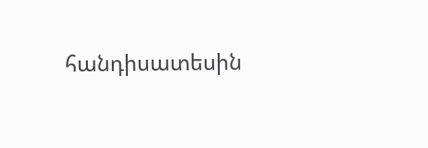հանդիսատեսին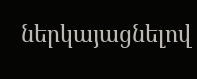ներկայացնելով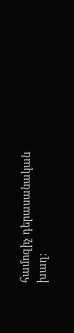համոզիչ դերասանական խաղ։